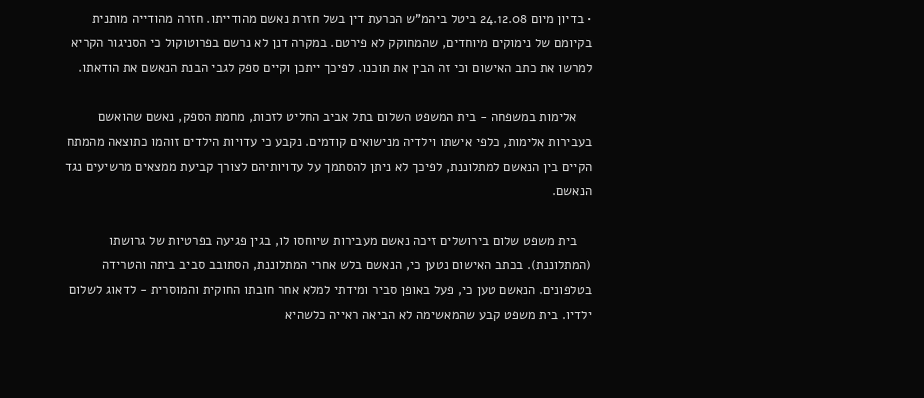• בדיון מיום 24.12.08 ביטל ביהמ"ש הכרעת דין בשל חזרת נאשם מהודייתו. חזרה מהודייה מותנית בקיומם של נימוקים מיוחדים, שהמחוקק לא פירטם. במקרה דנן לא נרשם בפרוטוקול כי הסניגור הקריא למרשו את כתב האישום וכי זה הבין את תוכנו. לפיכך ייתכן וקיים ספק לגבי הבנת הנאשם את הודאתו.

    אלימות במשפחה - בית המשפט השלום בתל אביב החליט לזכות, מחמת הספק, נאשם שהואשם בעבירות אלימות, כלפי אישתו וילדיה מנישואים קודמים. נקבע כי עדויות הילדים זוהמו כתוצאה מהמתח הקיים בין הנאשם למתלוננת, לפיכך לא ניתן להסתמך על עדויותיהם לצורך קביעת ממצאים מרשיעים נגד הנאשם.

    בית משפט שלום בירושלים זיכה נאשם מעבירות שיוחסו לו, בגין פגיעה בפרטיות של גרושתו (המתלוננת). בכתב האישום נטען כי, הנאשם בלש אחרי המתלוננת, הסתובב סביב ביתה והטרידה בטלפונים. הנאשם טען כי, פעל באופן סביר ומידתי למלא אחר חובתו החוקית והמוסרית - לדאוג לשלום ילדיו. בית משפט קבע שהמאשימה לא הביאה ראייה כלשהיא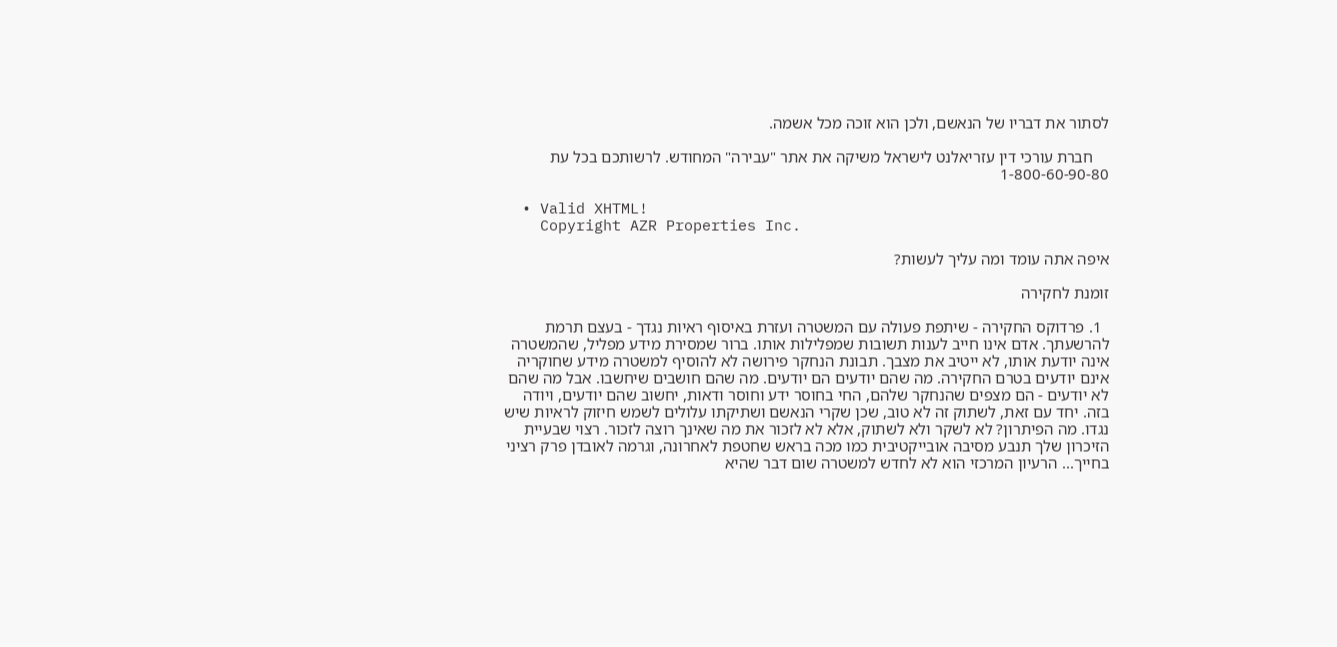לסתור את דבריו של הנאשם, ולכן הוא זוכה מכל אשמה.

    חברת עורכי דין עזריאלנט לישראל משיקה את אתר "עבירה" המחודש. לרשותכם בכל עת 1-800-60-90-80

  • Valid XHTML!
    Copyright AZR Properties Inc.

איפה אתה עומד ומה עליך לעשות?

זומנת לחקירה

  1. פרדוקס החקירה - שיתפת פעולה עם המשטרה ועזרת באיסוף ראיות נגדך - בעצם תרמת להרשעתך. אדם אינו חייב לענות תשובות שמפלילות אותו. ברור שמסירת מידע מפליל, שהמשטרה אינה יודעת אותו, לא ייטיב את מצבך. תבונת הנחקר פירושה לא להוסיף למשטרה מידע שחוקריה אינם יודעים בטרם החקירה. מה שהם יודעים הם יודעים. מה שהם חושבים שיחשבו. אבל מה שהם לא יודעים - הם מצפים שהנחקר שלהם, החי בחוסר ידע וחוסר ודאות, יחשוב שהם יודעים, ויודה בזה. יחד עם זאת, לשתוק זה לא טוב, שכן שקרי הנאשם ושתיקתו עלולים לשמש חיזוק לראיות שיש נגדו. מה הפיתרון? לא לשקר ולא לשתוק, אלא לא לזכור את מה שאינך רוצה לזכור. רצוי שבעיית הזיכרון שלך תנבע מסיבה אובייקטיבית כמו מכה בראש שחטפת לאחרונה, וגרמה לאובדן פרק רציני בחייך... הרעיון המרכזי הוא לא לחדש למשטרה שום דבר שהיא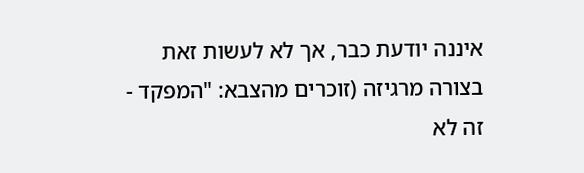איננה יודעת כבר, אך לא לעשות זאת בצורה מרגיזה (זוכרים מהצבא: "המפקד - זה לא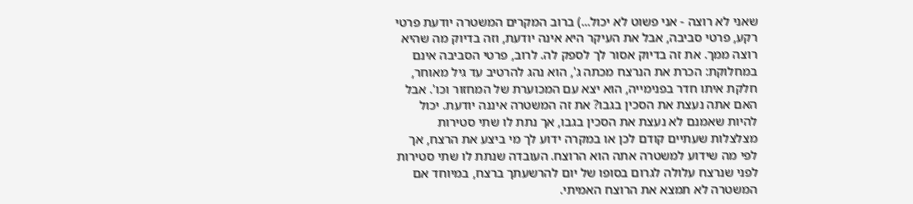שאני לא רוצה - אני פשוט לא יכול...) ברוב המקרים המשטרה יודעת פרטי רקע, פרטי סביבה, אבל את העיקר היא אינה יודעת, וזה בדיוק מה שהיא רוצה ממך. את זה בדיוק אסור לך לספק לה. לרוב, פרטי הסביבה אינם במחלוקת: הכרת את הנרצח מכתה ג', הוא נהג להרטיב עד גיל מאוחר, חלקת איתו חדר בפנימייה, הוא יצא עם המכוערת של המחזור וכו'. אבל האם אתה נעצת את הסכין בגבו? את זה המשטרה איננה יודעת. יכול להיות שאמנם לא נעצת את הסכין בגבו, אך נתת לו שתי סטירות מצלצלות שעתיים קודם לכן או במקרה ידוע לך מי ביצע את הרצח, אך לפי מה שידוע למשטרה אתה הוא הרוצח. העובדה שנתת לו שתי סטירות לפני שנרצח עלולה לגרום בסופו של יום להרשעתך ברצח, במיוחד אם המשטרה לא תמצא את הרוצח האמיתי.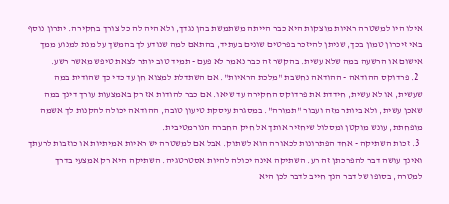אילו היו למשטרה ראיות מוצקות היא כבר הייתה משתמשת בהן נגדך, ולא היה לה כל צורך בחקירה. יתרון נוסף באי זיכרון טמון בכך, שניתן להיזכר בפרטים שונים בעתיד, בהתאם למה שנודע לך בהמשך על מנת למנוע ממך אישום או הרשעה במה שלא עשית. בהקשר זה כבר נאמר לא פעם - תמיד טוב יותר לצאת טיפש מאשר רשע.
  2. פרדוקס ההודאה - ההודאה נחשבת "מלכת הראיות". אם השתדלת למצוא חן עד כדי כך שהודית במה שעשית, או לא עשית, חידדת את פרדוקס החקירה עד שיאו. אם כבר להודות אז רק באמצעות עורך דינך במה שאכן עשית, ולא ביותר מזה ועבור "תמורה". במסגרת עיסקת טיעון טובה, ההודאה יכולה להקנות לך אשמה מופחתת, עונש מוקטן ומסלול שיחזיר אותך אל חיק החברה הנורמטיבית.
  3. זכות השתיקה - אחד הפתרונות לכאורה הוא לשתוק. אבל אם למשטרה יש ראיות אמיתיות או כוזבות לרעתך ואינך עושה דבר להפרכתן זה רע. השתיקה אינה יכולה להיות אסטרטגיה. השתיקה היא רק אמצעי בדרך למטרה, בסופו של דבר הנך חייב לדבר לכן היא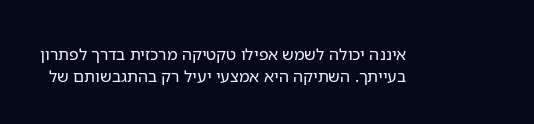איננה יכולה לשמש אפילו טקטיקה מרכזית בדרך לפתרון בעייתך. השתיקה היא אמצעי יעיל רק בהתגבשותם של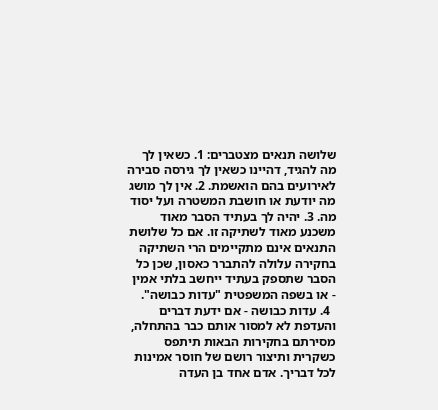שלושה תנאים מצטברים: 1. כשאין לך מה להגיד, דהיינו כשאין לך גירסה סבירה לאירועים בהם הואשמת. 2. אין לך מושג מה יודעת או חושבת המשטרה ועל יסוד מה. 3. יהיה לך בעתיד הסבר מאוד משכנע מאוד לשתיקה זו. אם כל שלושת התנאים אינם מתקיימים הרי השתיקה בחקירה עלולה להתברר כאסון, שכן כל הסבר שתספק בעתיד ייחשב בלתי אמין - או בשפה המשפטית "עדות כבושה".
  4. עדות כבושה - אם ידעת דברים והעדפת לא למסור אותם כבר בהתחלה, מסירתם בחקירות הבאות תיתפס כשקרית ותיצור רושם של חוסר אמינות לכל דבריך. אדם אחד בן העדה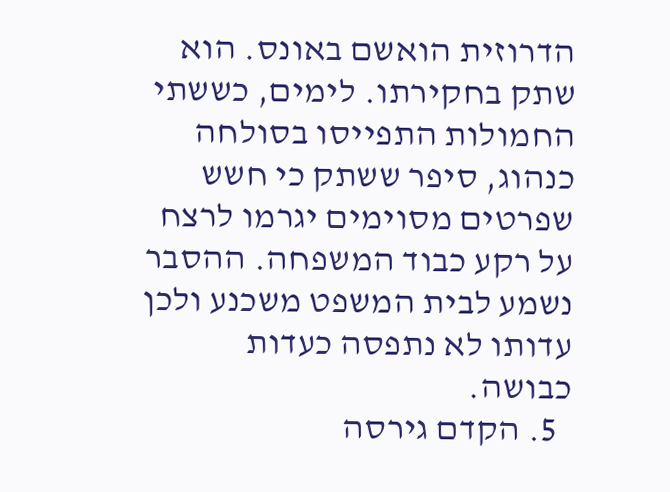הדרוזית הואשם באונס. הוא שתק בחקירתו. לימים, כששתי החמולות התפייסו בסולחה כנהוג, סיפר ששתק כי חשש שפרטים מסוימים יגרמו לרצח על רקע כבוד המשפחה. ההסבר נשמע לבית המשפט משכנע ולכן עדותו לא נתפסה כעדות כבושה.
  5. הקדם גירסה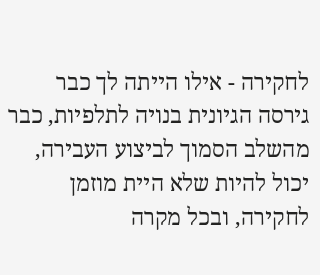לחקירה - אילו הייתה לך כבר גירסה הגיונית בנויה לתלפיות, כבר מהשלב הסמוך לביצוע העבירה, יכול להיות שלא היית מוזמן לחקירה, ובכל מקרה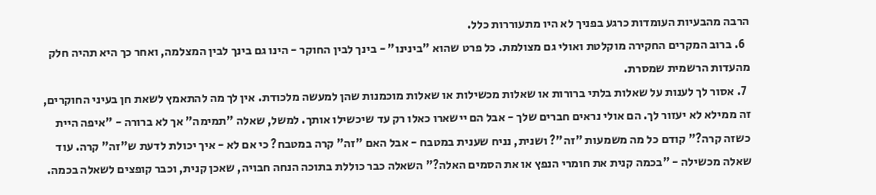הרבה מהבעיות העומדות כרגע בפניך לא היו מתעוררות כלל.
  6. ברוב המקרים החקירה מוקלטת ואולי גם מצולמת. כל פרט שהוא "בינינו" - בינך לבין החוקר - הינו גם בינך לבין המצלמה, ואחר כך היא תהיה חלק מהעדות הרשמית שמסרת.
  7. אסור לך לענות על שאלות בלתי ברורות או שאלות מכשילות או שאלות מוכמנות שהן למעשה מלכודת. אין לך מה להתאמץ לשאת חן בעיני החוקרים, זה ממילא לא יעזור לך. הם אולי נראים חברים שלך - אבל הם יישארו כאלו רק עד שיכשילו אותך. למשל, שאלה "תמימה" אך לא ברורה - "איפה היית כשזה קרה?" קודם כל מה משמעות "זה"? ושנית, נניח שענית במטבח - אבל האם "זה" קרה במטבח? כי אם לא - איך יכולת לדעת ש"זה" קרה. עוד שאלה מכשילה - "בכמה קנית את חומרי הנפץ או את הסמים האלה?" השאלה כבר כוללת בתוכה הנחה חבויה, שאכן קנית, וכבר קופצים לשאלה בכמה.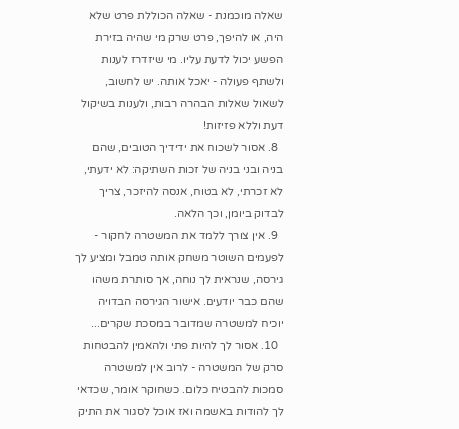שאלה מוכמנת - שאלה הכוללת פרט שלא היה, או להיפך, פרט שרק מי שהיה בזירת הפשע יכול לדעת עליו. מי שיזדרז לענות ולשתף פעולה - יאכל אותה. יש לחשוב, לשאול שאלות הבהרה רבות, ולענות בשיקול דעת וללא פזיזות!
  8. אסור לשכוח את ידידיך הטובים, שהם בניה ובני בניה של זכות השתיקה: לא ידעתי, לא זכרתי, לא בטוח, אנסה להיזכר, צריך לבדוק ביומן, וכך הלאה.
  9. אין צורך ללמד את המשטרה לחקור - לפעמים השוטר משחק אותה טמבל ומציע לך גירסה, שנראית לך נוחה, אך סותרת משהו שהם כבר יודעים. אישור הגירסה הבדויה יוכיח למשטרה שמדובר במסכת שקרים...
  10. אסור לך להיות פתי ולהאמין להבטחות סרק של המשטרה - לרוב אין למשטרה סמכות להבטיח כלום. כשחוקר אומר, שכדאי לך להודות באשמה ואז אוכל לסגור את התיק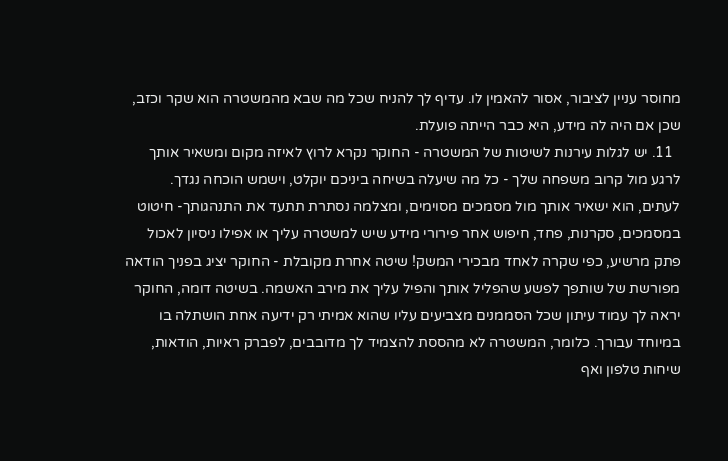מחוסר עניין לציבור, אסור להאמין לו. עדיף לך להניח שכל מה שבא מהמשטרה הוא שקר וכזב, שכן אם היה לה מידע, היא כבר הייתה פועלת.
  11. יש לגלות עירנות לשיטות של המשטרה - החוקר נקרא לרוץ לאיזה מקום ומשאיר אותך לרגע מול קרוב משפחה שלך - כל מה שיעלה בשיחה ביניכם יוקלט, וישמש הוכחה נגדך. לעתים, הוא ישאיר אותך מול מסמכים מסוימים, ומצלמה נסתרת תתעד את התנהגותך- חיטוט במסמכים, סקרנות, פחד, חיפוש אחר פירורי מידע שיש למשטרה עליך או אפילו ניסיון לאכול פתק מרשיע, כפי שקרה לאחד מבכירי המשק! שיטה אחרת מקובלת - החוקר יציג בפניך הודאה מפורשת של שותפך לפשע שהפליל אותך והפיל עליך את מירב האשמה. בשיטה דומה, החוקר יראה לך עמוד עיתון שכל הסממנים מצביעים עליו שהוא אמיתי רק ידיעה אחת הושתלה בו במיוחד עבורך. כלומר, המשטרה לא מהססת להצמיד לך מדובבים, לפברק ראיות, הודאות, שיחות טלפון ואף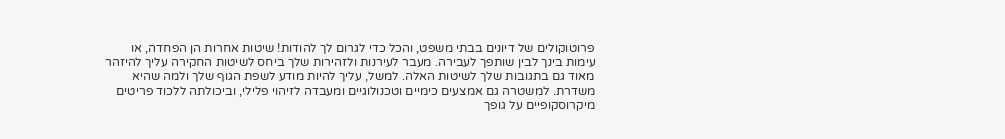פרוטוקולים של דיונים בבתי משפט, והכל כדי לגרום לך להודות! שיטות אחרות הן הפחדה, או עימות בינך לבין שותפך לעבירה. מעבר לעירנות ולזהירות שלך ביחס לשיטות החקירה עליך להיזהר מאוד גם בתגובות שלך לשיטות האלה. למשל, עליך להיות מודע לשפת הגוף שלך ולמה שהיא משדרת. למשטרה גם אמצעים כימיים וטכנולוגיים ומעבדה לזיהוי פלילי, וביכולתה ללכוד פריטים מיקרוסקופיים על גופך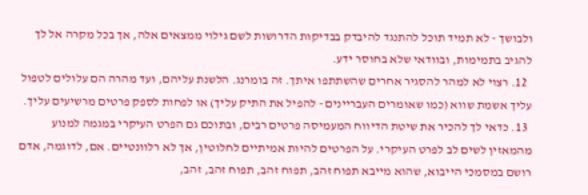ולבושך - לא תמיד תוכל להתנגד להיבדק בבדיקות הדרושות לשם גילוי ממצאים אלה, אך בכל מקרה אל לך להגיב בתמימות, ובוודאי שלא בחוסר ידע.
  12. רצוי לא למהר להסגיר אחרים שהשתתפו איתך. זה בומרנג. הלשנת עליהם, ועד מהרה הם עלולים לטפול עליך אשמת שווא (כמו שאומרים העבריינים - להפיל את התיק עליך) או לפחות לספק פרטים מרשיעים עליך.
  13. כדאי לך להכיר את שיטת הדיווח המעמיסה פרטים רבים, ובתוכם גם הפרט העיקרי במגמה למנוע מהמאזין לשים לב לפרט העיקרי. על הפרטים להיות אמיתיים לחלוטין, אך לא רלוונטיים. אם, לדוגמה, אדם רושם במסמכי הייבוא, שהוא מייבא תפוח זהב, תפוח זהב, תפוח זהב, זהב,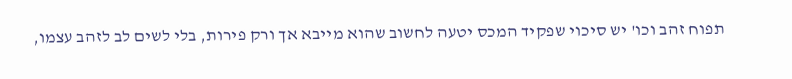תפוח זהב וכו' יש סיכוי שפקיד המכס יטעה לחשוב שהוא מייבא אך ורק פירות, בלי לשים לב לזהב עצמו,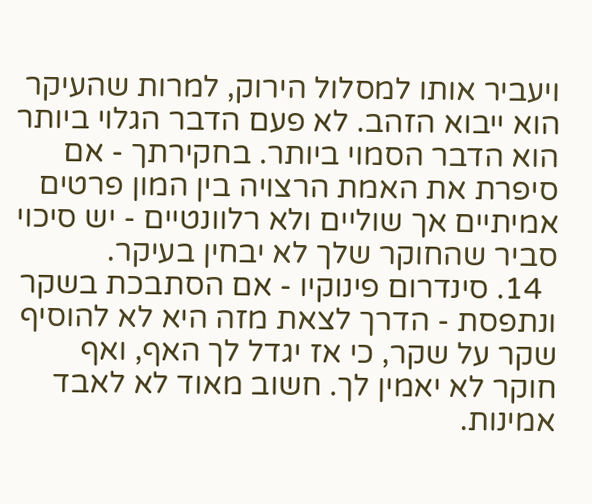ויעביר אותו למסלול הירוק, למרות שהעיקר הוא ייבוא הזהב. לא פעם הדבר הגלוי ביותר הוא הדבר הסמוי ביותר. בחקירתך - אם סיפרת את האמת הרצויה בין המון פרטים אמיתיים אך שוליים ולא רלוונטיים - יש סיכוי סביר שהחוקר שלך לא יבחין בעיקר.
  14. סינדרום פינוקיו - אם הסתבכת בשקר ונתפסת - הדרך לצאת מזה היא לא להוסיף שקר על שקר, כי אז יגדל לך האף, ואף חוקר לא יאמין לך. חשוב מאוד לא לאבד אמינות.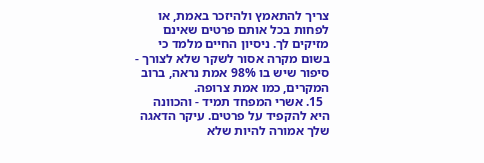צריך להתאמץ ולהיזכר באמת, או לפחות בכל אותם פרטים שאינם מזיקים לך. ניסיון החיים מלמד כי בשום מקרה אסור לשקר שלא לצורך - סיפור שיש בו 98% אמת נראה, ברוב המקרים, כמו אמת צרופה.
  15. אשרי המפחד תמיד - והכוונה היא להקפיד על פרטים. עיקר הדאגה שלך אמורה להיות שלא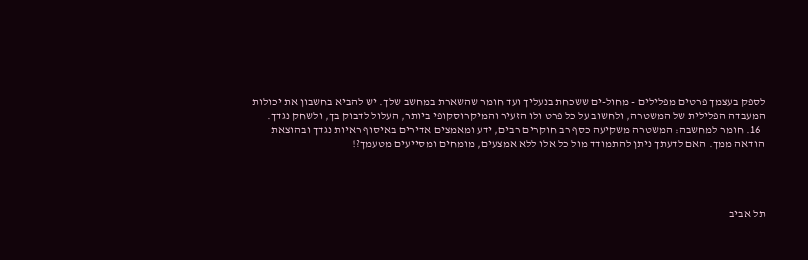לספק בעצמך פרטים מפלילים - מחול-ים ששכחת בנעליך ועד חומר שהשארת במחשב שלך. יש להביא בחשבון את יכולות המעבדה הפלילית של המשטרה, ולחשוב על כל פרט ולו הזעיר והמיקרוסקופי ביותר, העלול לדבוק בך, ולשחק נגדך.
  16. חומר למחשבה: המשטרה משקיעה כסף רב חוקרים רבים, ידע ומאמצים אדירים באיסוף ראיות נגדך ובהוצאת הודאה ממך. האם לדעתך ניתן להתמודד מול כל אלו ללא אמצעים, מומחים ומסייעים מטעמך?!




תל אביב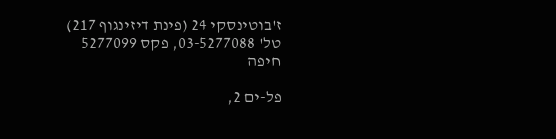ז'בוטינסקי 24 (פינת דיזינגוף 217)
טל' 03-5277088, פקס 5277099
חיפה

פל-ים 2,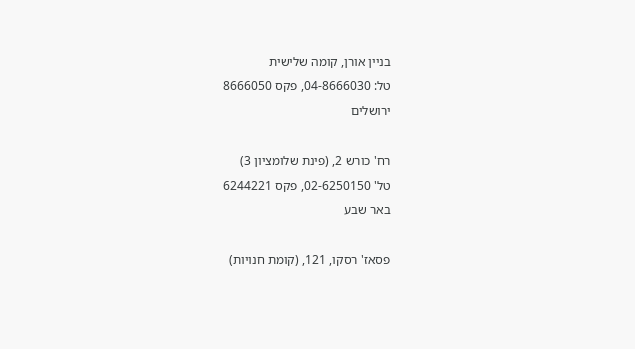בניין אורן, קומה שלישית
טל: 04-8666030, פקס 8666050
ירושלים

רח' כורש 2, (פינת שלומציון 3)
טל' 02-6250150, פקס 6244221
באר שבע

פסאז' רסקו, 121, (קומת חנויות)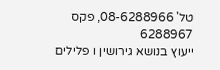טל' 08-6288966, פקס 6288967
ייעוץ בנושא גירושין ו פלילים